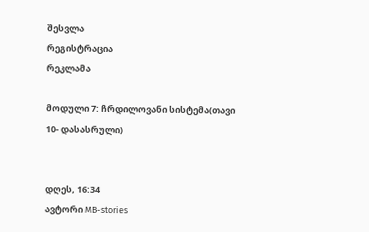შესვლა
რეგისტრაცია
რეკლამა

მოდული 7: ჩრდილოვანი სისტემა(თავი 10- დასასრული)


დღეს, 16:34
ავტორი MB-stories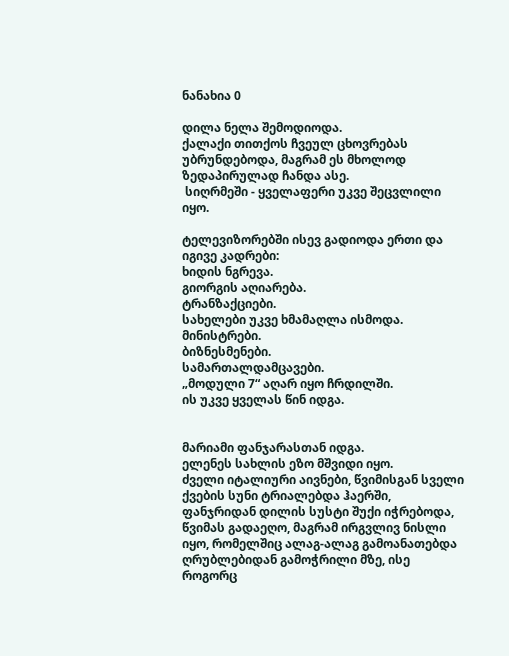ნანახია 0

დილა ნელა შემოდიოდა.
ქალაქი თითქოს ჩვეულ ცხოვრებას უბრუნდებოდა, მაგრამ ეს მხოლოდ ზედაპირულად ჩანდა ასე.
 სიღრმეში - ყველაფერი უკვე შეცვლილი იყო.

ტელევიზორებში ისევ გადიოდა ერთი და იგივე კადრები:
ხიდის ნგრევა.
გიორგის აღიარება.
ტრანზაქციები.
სახელები უკვე ხმამაღლა ისმოდა.
მინისტრები.
ბიზნესმენები.
სამართალდამცავები.
„მოდული 7“ აღარ იყო ჩრდილში.
ის უკვე ყველას წინ იდგა.


მარიამი ფანჯარასთან იდგა.
ელენეს სახლის ეზო მშვიდი იყო.
ძველი იტალიური აივნები, წვიმისგან სველი ქვების სუნი ტრიალებდა ჰაერში, ფანჯრიდან დილის სუსტი შუქი იჭრებოდა, წვიმას გადაეღო, მაგრამ ირგვლივ ნისლი იყო, რომელშიც ალაგ-ალაგ გამოანათებდა ღრუბლებიდან გამოჭრილი მზე, ისე როგორც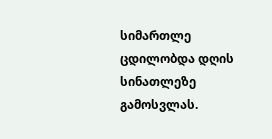სიმართლე ცდილობდა დღის სინათლეზე გამოსვლას.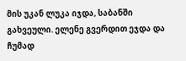მის უკან ლუკა იჯდა, საბანში გახვეული. ელენე გვერდით ეჯდა და ჩუმად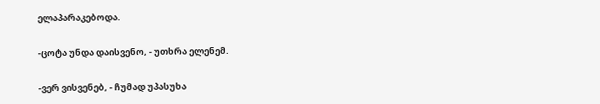ელაპარაკებოდა.

-ცოტა უნდა დაისვენო, - უთხრა ელენემ.

-ვერ ვისვენებ, - ჩუმად უპასუხა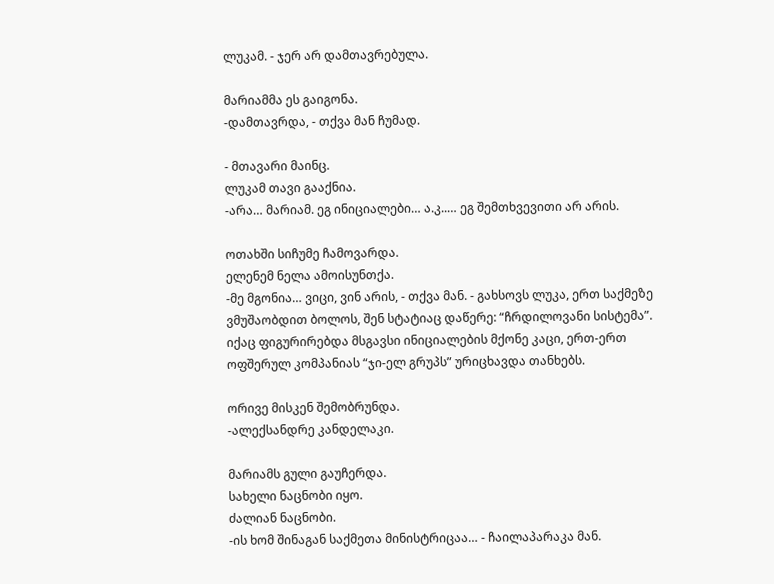ლუკამ. - ჯერ არ დამთავრებულა.

მარიამმა ეს გაიგონა.
-დამთავრდა, - თქვა მან ჩუმად.

- მთავარი მაინც.
ლუკამ თავი გააქნია.
-არა… მარიამ. ეგ ინიციალები… ა.კ..… ეგ შემთხვევითი არ არის.

ოთახში სიჩუმე ჩამოვარდა.
ელენემ ნელა ამოისუნთქა.
-მე მგონია… ვიცი, ვინ არის, - თქვა მან. - გახსოვს ლუკა, ერთ საქმეზე ვმუშაობდით ბოლოს, შენ სტატიაც დაწერე: “ჩრდილოვანი სისტემა”. იქაც ფიგურირებდა მსგავსი ინიციალების მქონე კაცი, ერთ-ერთ ოფშერულ კომპანიას “ჯი-ელ გრუპს” ურიცხავდა თანხებს.

ორივე მისკენ შემობრუნდა.
-ალექსანდრე კანდელაკი.

მარიამს გული გაუჩერდა.
სახელი ნაცნობი იყო.
ძალიან ნაცნობი.
-ის ხომ შინაგან საქმეთა მინისტრიცაა… - ჩაილაპარაკა მან.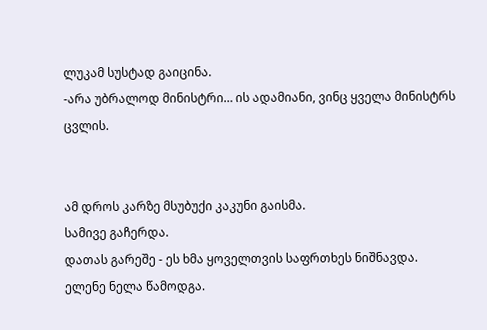ლუკამ სუსტად გაიცინა.
-არა უბრალოდ მინისტრი… ის ადამიანი, ვინც ყველა მინისტრს ცვლის.


ამ დროს კარზე მსუბუქი კაკუნი გაისმა.
სამივე გაჩერდა.
დათას გარეშე - ეს ხმა ყოველთვის საფრთხეს ნიშნავდა.
ელენე ნელა წამოდგა.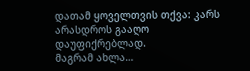დათამ ყოველთვის თქვა: კარს არასდროს გააღო დაუფიქრებლად.
მაგრამ ახლა…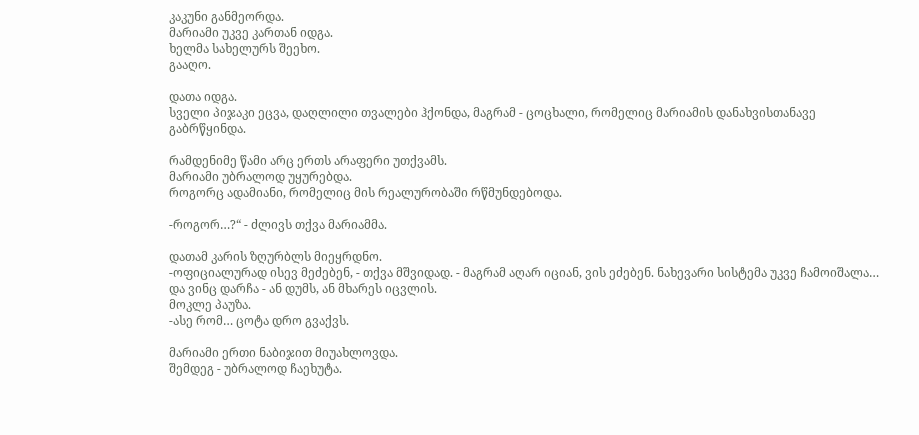კაკუნი განმეორდა.
მარიამი უკვე კართან იდგა.
ხელმა სახელურს შეეხო.
გააღო.

დათა იდგა.
სველი პიჯაკი ეცვა, დაღლილი თვალები ჰქონდა, მაგრამ - ცოცხალი, რომელიც მარიამის დანახვისთანავე გაბრწყინდა.

რამდენიმე წამი არც ერთს არაფერი უთქვამს.
მარიამი უბრალოდ უყურებდა.
როგორც ადამიანი, რომელიც მის რეალურობაში რწმუნდებოდა.

-როგორ…?“ - ძლივს თქვა მარიამმა.

დათამ კარის ზღურბლს მიეყრდნო.
-ოფიციალურად ისევ მეძებენ, - თქვა მშვიდად. - მაგრამ აღარ იციან, ვის ეძებენ. ნახევარი სისტემა უკვე ჩამოიშალა… და ვინც დარჩა - ან დუმს, ან მხარეს იცვლის.
მოკლე პაუზა.
-ასე რომ… ცოტა დრო გვაქვს.

მარიამი ერთი ნაბიჯით მიუახლოვდა.
შემდეგ - უბრალოდ ჩაეხუტა.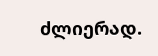ძლიერად.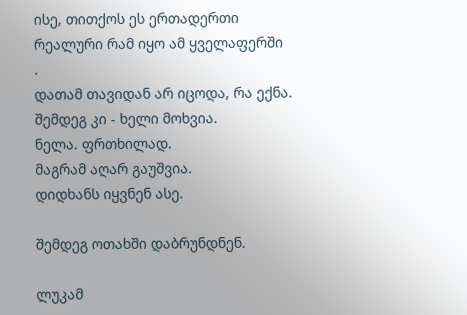ისე, თითქოს ეს ერთადერთი რეალური რამ იყო ამ ყველაფერში
.
დათამ თავიდან არ იცოდა, რა ექნა.
შემდეგ კი - ხელი მოხვია.
ნელა. ფრთხილად.
მაგრამ აღარ გაუშვია.
დიდხანს იყვნენ ასე.

შემდეგ ოთახში დაბრუნდნენ.

ლუკამ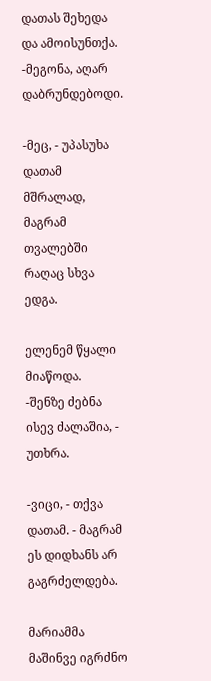დათას შეხედა და ამოისუნთქა.
-მეგონა, აღარ დაბრუნდებოდი.

-მეც, - უპასუხა დათამ მშრალად, მაგრამ თვალებში რაღაც სხვა ედგა.

ელენემ წყალი მიაწოდა.
-შენზე ძებნა ისევ ძალაშია, - უთხრა.

-ვიცი, - თქვა დათამ. - მაგრამ ეს დიდხანს არ გაგრძელდება.

მარიამმა მაშინვე იგრძნო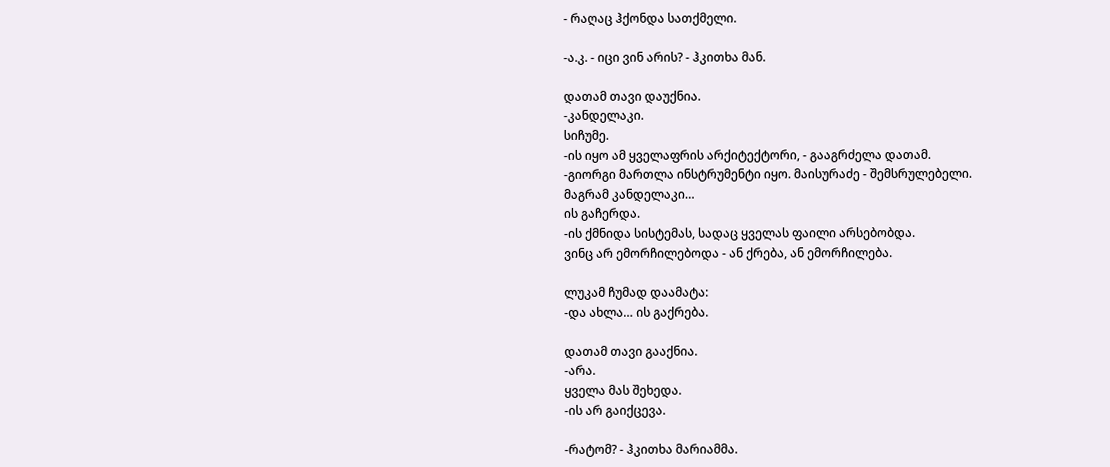- რაღაც ჰქონდა სათქმელი.

-ა.კ. - იცი ვინ არის? - ჰკითხა მან.

დათამ თავი დაუქნია.
-კანდელაკი.
სიჩუმე.
-ის იყო ამ ყველაფრის არქიტექტორი, - გააგრძელა დათამ.
-გიორგი მართლა ინსტრუმენტი იყო. მაისურაძე - შემსრულებელი.
მაგრამ კანდელაკი…
ის გაჩერდა.
-ის ქმნიდა სისტემას, სადაც ყველას ფაილი არსებობდა.
ვინც არ ემორჩილებოდა - ან ქრება, ან ემორჩილება.

ლუკამ ჩუმად დაამატა:
-და ახლა… ის გაქრება.

დათამ თავი გააქნია.
-არა.
ყველა მას შეხედა.
-ის არ გაიქცევა.

-რატომ? - ჰკითხა მარიამმა.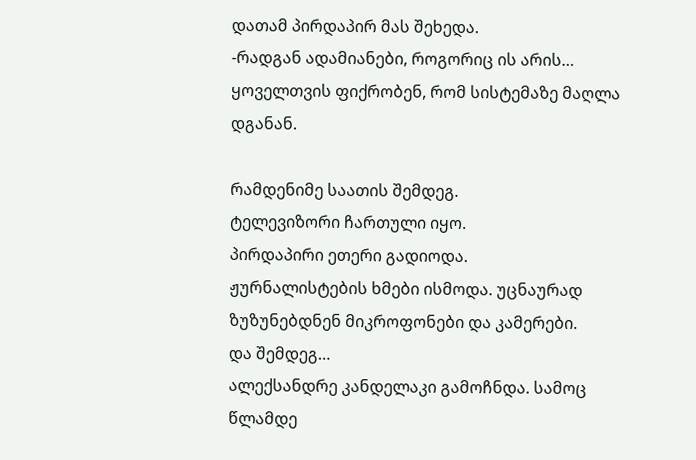დათამ პირდაპირ მას შეხედა.
-რადგან ადამიანები, როგორიც ის არის… ყოველთვის ფიქრობენ, რომ სისტემაზე მაღლა დგანან.

რამდენიმე საათის შემდეგ.
ტელევიზორი ჩართული იყო.
პირდაპირი ეთერი გადიოდა.
ჟურნალისტების ხმები ისმოდა. უცნაურად ზუზუნებდნენ მიკროფონები და კამერები.
და შემდეგ…
ალექსანდრე კანდელაკი გამოჩნდა. სამოც წლამდე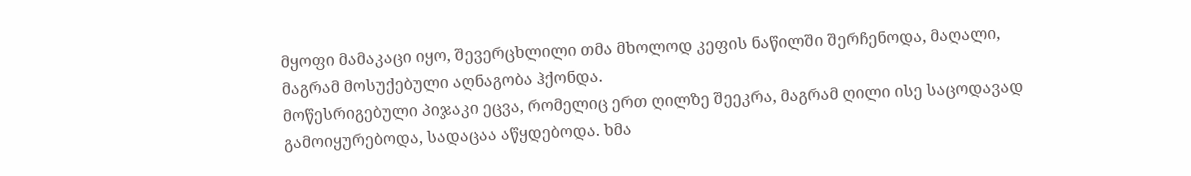მყოფი მამაკაცი იყო, შევერცხლილი თმა მხოლოდ კეფის ნაწილში შერჩენოდა, მაღალი, მაგრამ მოსუქებული აღნაგობა ჰქონდა.
მოწესრიგებული პიჯაკი ეცვა, რომელიც ერთ ღილზე შეეკრა, მაგრამ ღილი ისე საცოდავად გამოიყურებოდა, სადაცაა აწყდებოდა. ხმა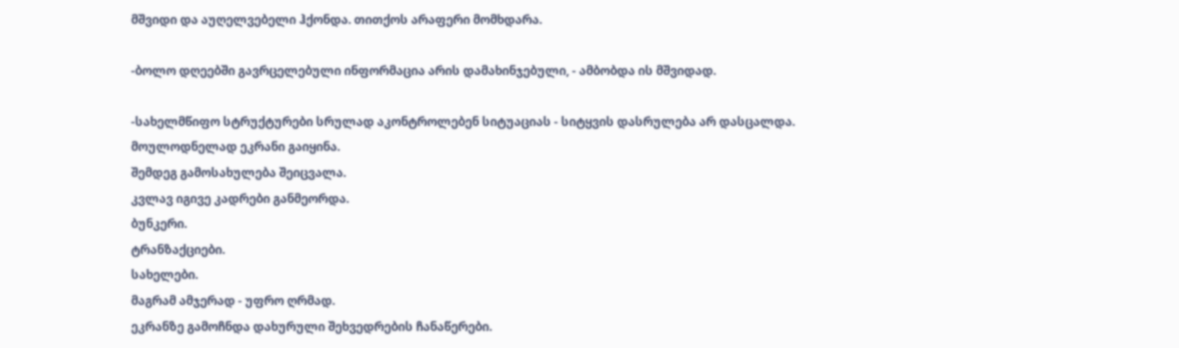მშვიდი და აუღელვებელი ჰქონდა. თითქოს არაფერი მომხდარა.

-ბოლო დღეებში გავრცელებული ინფორმაცია არის დამახინჯებული, - ამბობდა ის მშვიდად.

-სახელმწიფო სტრუქტურები სრულად აკონტროლებენ სიტუაციას - სიტყვის დასრულება არ დასცალდა.
მოულოდნელად ეკრანი გაიყინა.
შემდეგ გამოსახულება შეიცვალა.
კვლავ იგივე კადრები განმეორდა.
ბუნკერი.
ტრანზაქციები.
სახელები.
მაგრამ ამჯერად - უფრო ღრმად.
ეკრანზე გამოჩნდა დახურული შეხვედრების ჩანაწერები.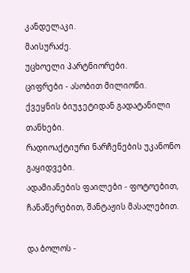კანდელაკი.
მაისურაძე.
უცხოელი პარტნიორები.
ციფრები - ასობით მილიონი.
ქვეყნის ბიუჯეტიდან გადატანილი თანხები.
რადიოაქტიური ნარჩენების უკანონო გაყიდვები.
ადამიანების ფაილები - ფოტოებით, ჩანაწერებით, შანტაჟის მასალებით.

და ბოლოს -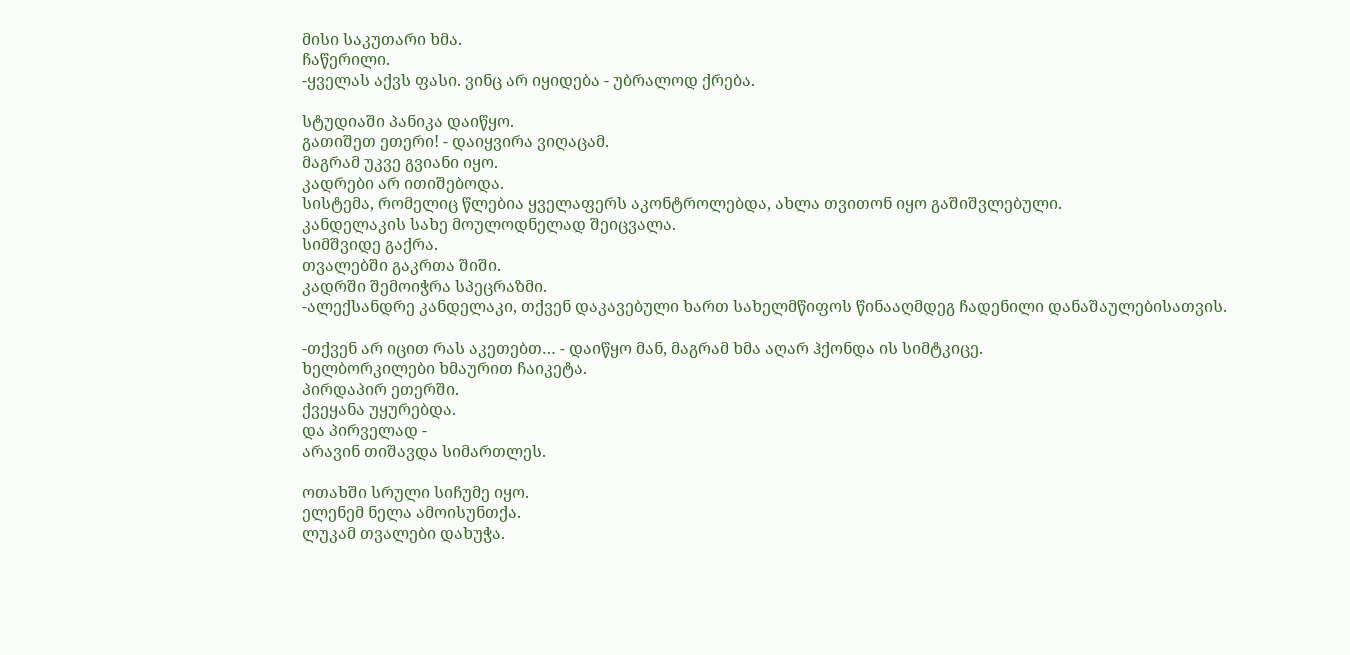მისი საკუთარი ხმა.
ჩაწერილი.
-ყველას აქვს ფასი. ვინც არ იყიდება - უბრალოდ ქრება.

სტუდიაში პანიკა დაიწყო.
გათიშეთ ეთერი! - დაიყვირა ვიღაცამ.
მაგრამ უკვე გვიანი იყო.
კადრები არ ითიშებოდა.
სისტემა, რომელიც წლებია ყველაფერს აკონტროლებდა, ახლა თვითონ იყო გაშიშვლებული.
კანდელაკის სახე მოულოდნელად შეიცვალა.
სიმშვიდე გაქრა.
თვალებში გაკრთა შიში.
კადრში შემოიჭრა სპეცრაზმი.
-ალექსანდრე კანდელაკი, თქვენ დაკავებული ხართ სახელმწიფოს წინააღმდეგ ჩადენილი დანაშაულებისათვის.

-თქვენ არ იცით რას აკეთებთ… - დაიწყო მან, მაგრამ ხმა აღარ ჰქონდა ის სიმტკიცე.
ხელბორკილები ხმაურით ჩაიკეტა.
პირდაპირ ეთერში.
ქვეყანა უყურებდა.
და პირველად -
არავინ თიშავდა სიმართლეს.

ოთახში სრული სიჩუმე იყო.
ელენემ ნელა ამოისუნთქა.
ლუკამ თვალები დახუჭა.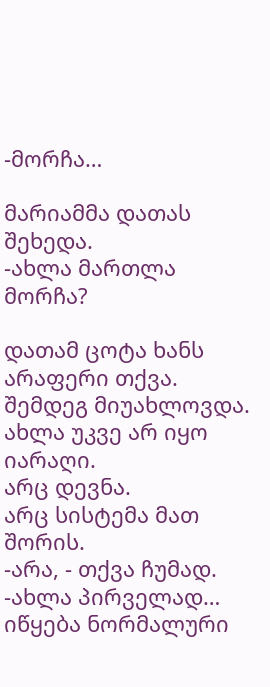-მორჩა…

მარიამმა დათას შეხედა.
-ახლა მართლა მორჩა?

დათამ ცოტა ხანს არაფერი თქვა.
შემდეგ მიუახლოვდა.
ახლა უკვე არ იყო იარაღი.
არც დევნა.
არც სისტემა მათ შორის.
-არა, - თქვა ჩუმად.
-ახლა პირველად… იწყება ნორმალური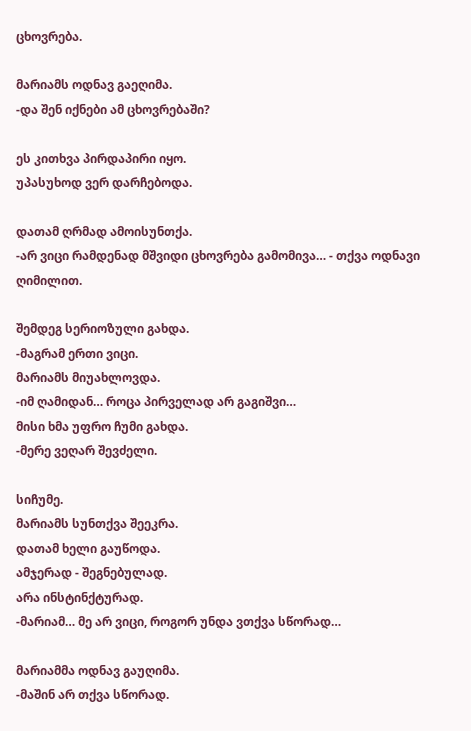ცხოვრება.

მარიამს ოდნავ გაეღიმა.
-და შენ იქნები ამ ცხოვრებაში?

ეს კითხვა პირდაპირი იყო.
უპასუხოდ ვერ დარჩებოდა.

დათამ ღრმად ამოისუნთქა.
-არ ვიცი რამდენად მშვიდი ცხოვრება გამომივა… - თქვა ოდნავი ღიმილით.

შემდეგ სერიოზული გახდა.
-მაგრამ ერთი ვიცი.
მარიამს მიუახლოვდა.
-იმ ღამიდან… როცა პირველად არ გაგიშვი…
მისი ხმა უფრო ჩუმი გახდა.
-მერე ვეღარ შევძელი.

სიჩუმე.
მარიამს სუნთქვა შეეკრა.
დათამ ხელი გაუწოდა.
ამჯერად - შეგნებულად.
არა ინსტინქტურად.
-მარიამ… მე არ ვიცი, როგორ უნდა ვთქვა სწორად…

მარიამმა ოდნავ გაუღიმა.
-მაშინ არ თქვა სწორად.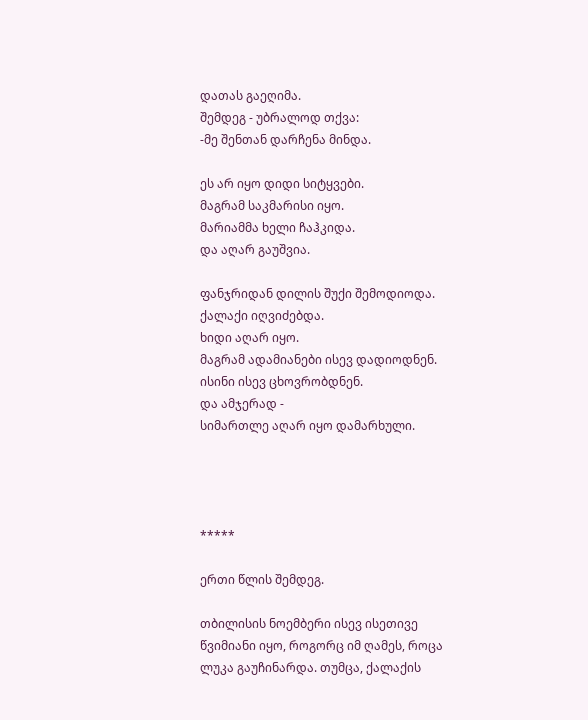დათას გაეღიმა.
შემდეგ - უბრალოდ თქვა:
-მე შენთან დარჩენა მინდა.

ეს არ იყო დიდი სიტყვები.
მაგრამ საკმარისი იყო.
მარიამმა ხელი ჩაჰკიდა.
და აღარ გაუშვია.

ფანჯრიდან დილის შუქი შემოდიოდა.
ქალაქი იღვიძებდა.
ხიდი აღარ იყო.
მაგრამ ადამიანები ისევ დადიოდნენ.
ისინი ისევ ცხოვრობდნენ.
და ამჯერად -
სიმართლე აღარ იყო დამარხული.




*****

ერთი წლის შემდეგ.

თბილისის ნოემბერი ისევ ისეთივე წვიმიანი იყო, როგორც იმ ღამეს, როცა ლუკა გაუჩინარდა. თუმცა, ქალაქის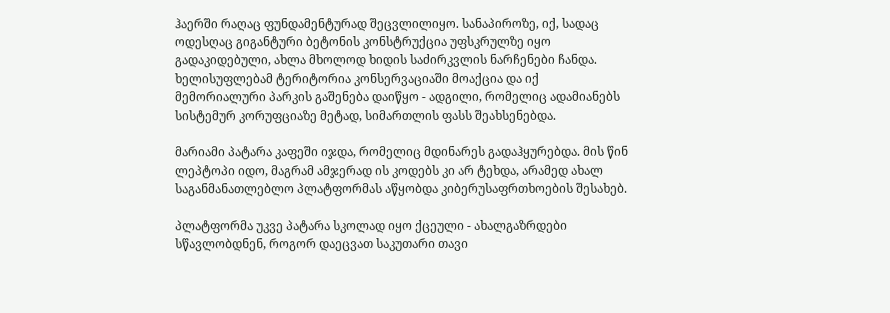ჰაერში რაღაც ფუნდამენტურად შეცვლილიყო. სანაპიროზე, იქ, სადაც ოდესღაც გიგანტური ბეტონის კონსტრუქცია უფსკრულზე იყო გადაკიდებული, ახლა მხოლოდ ხიდის საძირკვლის ნარჩენები ჩანდა. ხელისუფლებამ ტერიტორია კონსერვაციაში მოაქცია და იქ მემორიალური პარკის გაშენება დაიწყო - ადგილი, რომელიც ადამიანებს სისტემურ კორუფციაზე მეტად, სიმართლის ფასს შეახსენებდა.

მარიამი პატარა კაფეში იჯდა, რომელიც მდინარეს გადაჰყურებდა. მის წინ ლეპტოპი იდო, მაგრამ ამჯერად ის კოდებს კი არ ტეხდა, არამედ ახალ საგანმანათლებლო პლატფორმას აწყობდა კიბერუსაფრთხოების შესახებ.

პლატფორმა უკვე პატარა სკოლად იყო ქცეული - ახალგაზრდები სწავლობდნენ, როგორ დაეცვათ საკუთარი თავი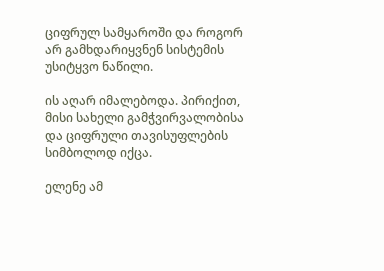ციფრულ სამყაროში და როგორ არ გამხდარიყვნენ სისტემის უსიტყვო ნაწილი.

ის აღარ იმალებოდა. პირიქით, მისი სახელი გამჭვირვალობისა და ციფრული თავისუფლების სიმბოლოდ იქცა.

ელენე ამ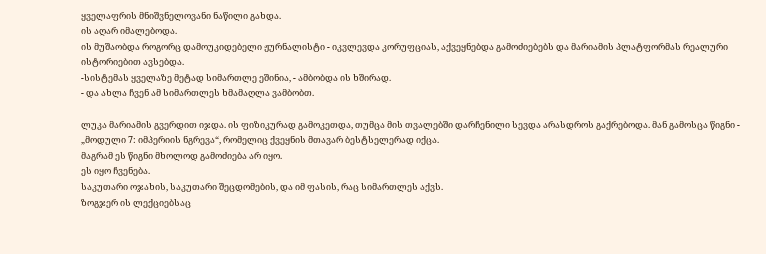ყველაფრის მნიშვნელოვანი ნაწილი გახდა.
ის აღარ იმალებოდა.
ის მუშაობდა როგორც დამოუკიდებელი ჟურნალისტი - იკვლევდა კორუფციას, აქვეყნებდა გამოძიებებს და მარიამის პლატფორმას რეალური ისტორიებით ავსებდა.
-სისტემას ყველაზე მეტად სიმართლე ეშინია, - ამბობდა ის ხშირად.
- და ახლა ჩვენ ამ სიმართლეს ხმამაღლა ვამბობთ.

ლუკა მარიამის გვერდით იჯდა. ის ფიზიკურად გამოკეთდა, თუმცა მის თვალებში დარჩენილი სევდა არასდროს გაქრებოდა. მან გამოსცა წიგნი - „მოდული 7: იმპერიის ნგრევა“, რომელიც ქვეყნის მთავარ ბესტსელერად იქცა.
მაგრამ ეს წიგნი მხოლოდ გამოძიება არ იყო.
ეს იყო ჩვენება.
საკუთარი ოჯახის, საკუთარი შეცდომების, და იმ ფასის, რაც სიმართლეს აქვს.
ზოგჯერ ის ლექციებსაც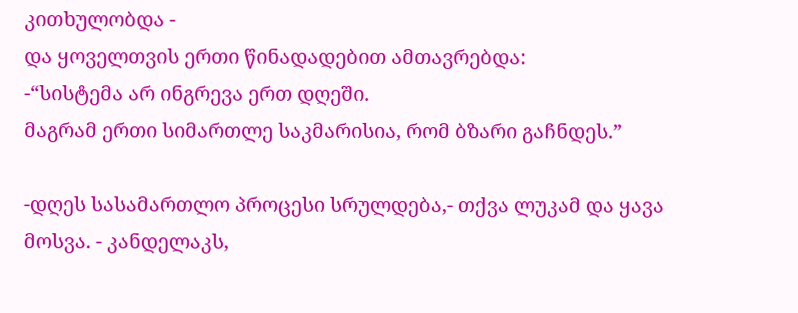კითხულობდა -
და ყოველთვის ერთი წინადადებით ამთავრებდა:
-“სისტემა არ ინგრევა ერთ დღეში.
მაგრამ ერთი სიმართლე საკმარისია, რომ ბზარი გაჩნდეს.”

-დღეს სასამართლო პროცესი სრულდება,- თქვა ლუკამ და ყავა მოსვა. - კანდელაკს,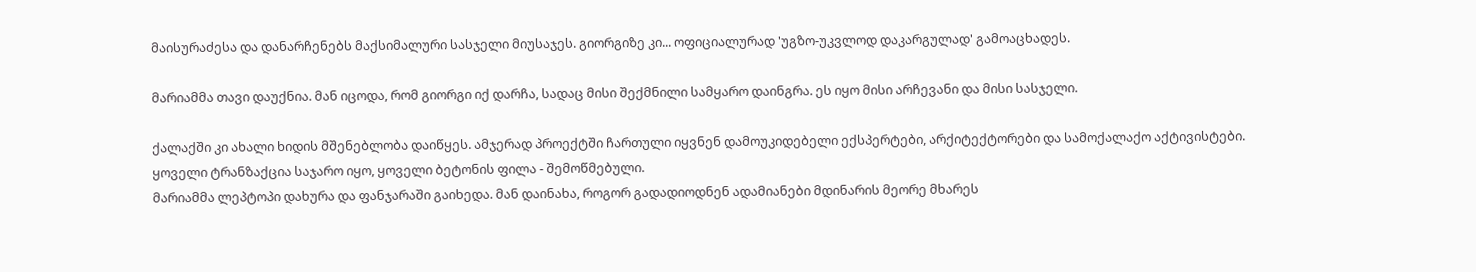მაისურაძესა და დანარჩენებს მაქსიმალური სასჯელი მიუსაჯეს. გიორგიზე კი... ოფიციალურად 'უგზო-უკვლოდ დაკარგულად' გამოაცხადეს.

მარიამმა თავი დაუქნია. მან იცოდა, რომ გიორგი იქ დარჩა, სადაც მისი შექმნილი სამყარო დაინგრა. ეს იყო მისი არჩევანი და მისი სასჯელი.

ქალაქში კი ახალი ხიდის მშენებლობა დაიწყეს. ამჯერად პროექტში ჩართული იყვნენ დამოუკიდებელი ექსპერტები, არქიტექტორები და სამოქალაქო აქტივისტები. ყოველი ტრანზაქცია საჯარო იყო, ყოველი ბეტონის ფილა - შემოწმებული.
მარიამმა ლეპტოპი დახურა და ფანჯარაში გაიხედა. მან დაინახა, როგორ გადადიოდნენ ადამიანები მდინარის მეორე მხარეს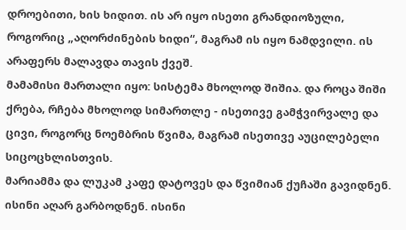დროებითი, ხის ხიდით. ის არ იყო ისეთი გრანდიოზული, როგორიც „აღორძინების ხიდი“, მაგრამ ის იყო ნამდვილი. ის არაფერს მალავდა თავის ქვეშ.
მამამისი მართალი იყო: სისტემა მხოლოდ შიშია. და როცა შიში ქრება, რჩება მხოლოდ სიმართლე - ისეთივე გამჭვირვალე და ცივი, როგორც ნოემბრის წვიმა, მაგრამ ისეთივე აუცილებელი სიცოცხლისთვის.
მარიამმა და ლუკამ კაფე დატოვეს და წვიმიან ქუჩაში გავიდნენ. ისინი აღარ გარბოდნენ. ისინი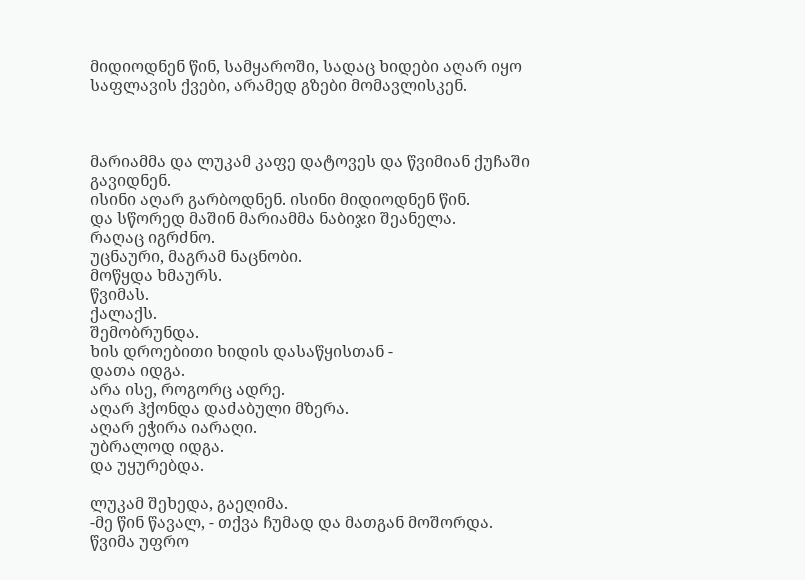მიდიოდნენ წინ, სამყაროში, სადაც ხიდები აღარ იყო საფლავის ქვები, არამედ გზები მომავლისკენ.



მარიამმა და ლუკამ კაფე დატოვეს და წვიმიან ქუჩაში გავიდნენ.
ისინი აღარ გარბოდნენ. ისინი მიდიოდნენ წინ.
და სწორედ მაშინ მარიამმა ნაბიჯი შეანელა.
რაღაც იგრძნო.
უცნაური, მაგრამ ნაცნობი.
მოწყდა ხმაურს.
წვიმას.
ქალაქს.
შემობრუნდა.
ხის დროებითი ხიდის დასაწყისთან -
დათა იდგა.
არა ისე, როგორც ადრე.
აღარ ჰქონდა დაძაბული მზერა.
აღარ ეჭირა იარაღი.
უბრალოდ იდგა.
და უყურებდა.

ლუკამ შეხედა, გაეღიმა.
-მე წინ წავალ, - თქვა ჩუმად და მათგან მოშორდა.
წვიმა უფრო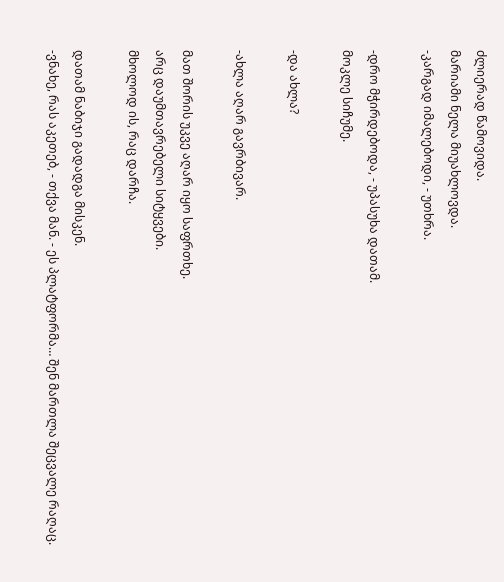ძლიერად წამოვიდა.
მარიამი ნელა მიუახლოვდა.
-კარგად იმალებოდი, - უთხრა.

-დრო მჭირდებოდა, - უპასუხა დათამ.
მოკლე სიჩუმე.

-და ახლა?

-ახლა აღარ გავრბივარ.

მათ შორის უკვე აღარ იყო საფრთხე.
არც დაუმთავრებელი სიტყვები.
მხოლოდ ის, რაც დარჩა.

დათამ ნაბიჯი გადადგა მისკენ.
-ვნახე, რას აკეთებ, - თქვა მან. - ეს პლატფორმა… შენ მართლა შეცვალე რაღაც.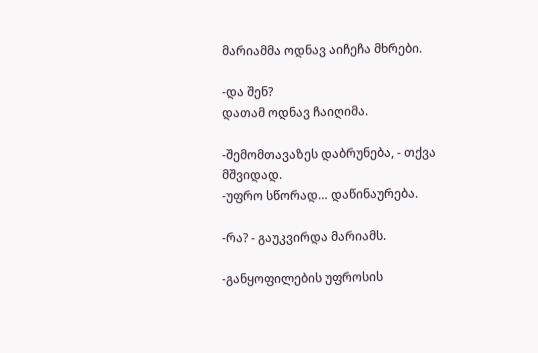მარიამმა ოდნავ აიჩეჩა მხრები.

-და შენ?
დათამ ოდნავ ჩაიღიმა.

-შემომთავაზეს დაბრუნება, - თქვა მშვიდად.
-უფრო სწორად… დაწინაურება.

-რა? - გაუკვირდა მარიამს.

-განყოფილების უფროსის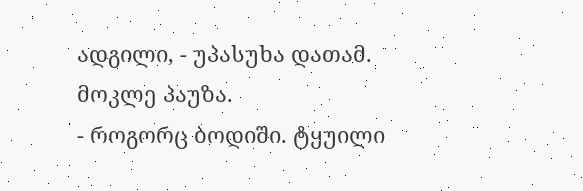ადგილი, - უპასუხა დათამ.
მოკლე პაუზა.
- როგორც ბოდიში. ტყუილი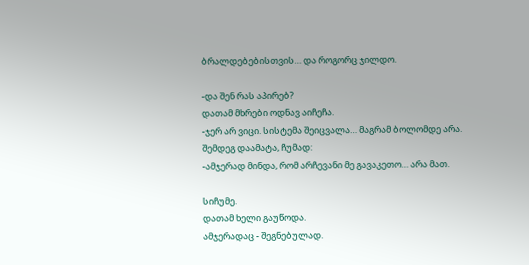ბრალდებებისთვის… და როგორც ჯილდო.

-და შენ რას აპირებ?
დათამ მხრები ოდნავ აიჩეჩა.
-ჯერ არ ვიცი. სისტემა შეიცვალა… მაგრამ ბოლომდე არა.
შემდეგ დაამატა, ჩუმად:
-ამჯერად მინდა, რომ არჩევანი მე გავაკეთო… არა მათ.

სიჩუმე.
დათამ ხელი გაუწოდა.
ამჯერადაც - შეგნებულად.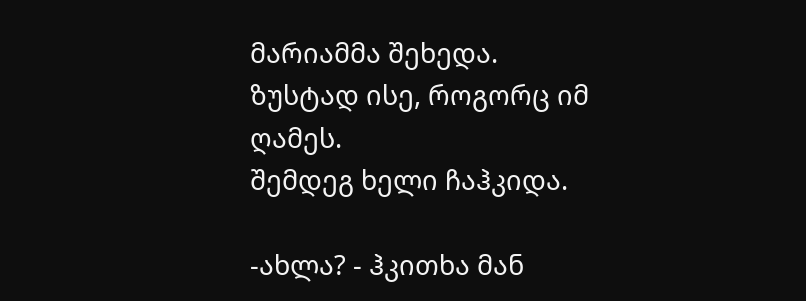მარიამმა შეხედა.
ზუსტად ისე, როგორც იმ ღამეს.
შემდეგ ხელი ჩაჰკიდა.

-ახლა? - ჰკითხა მან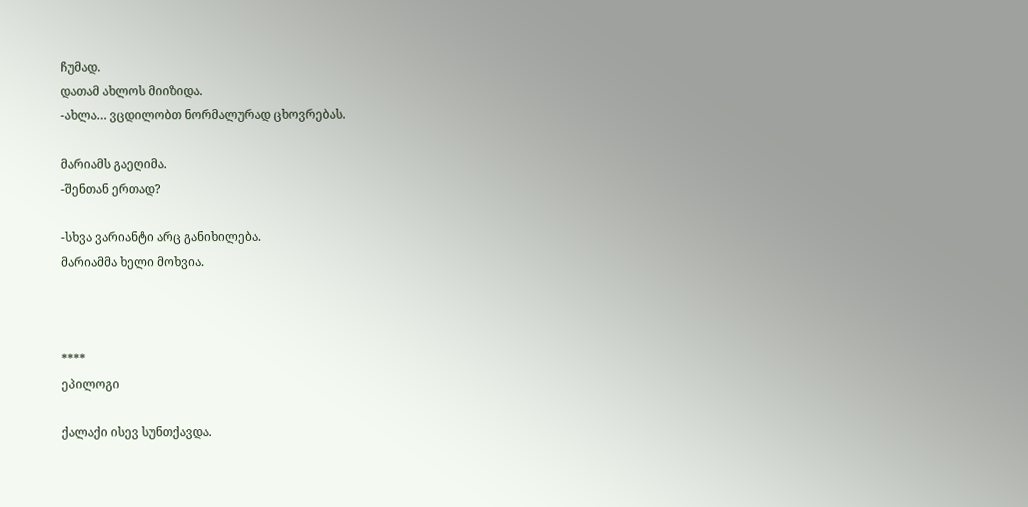ჩუმად.
დათამ ახლოს მიიზიდა.
-ახლა… ვცდილობთ ნორმალურად ცხოვრებას.

მარიამს გაეღიმა.
-შენთან ერთად?

-სხვა ვარიანტი არც განიხილება.
მარიამმა ხელი მოხვია.



****
ეპილოგი

ქალაქი ისევ სუნთქავდა.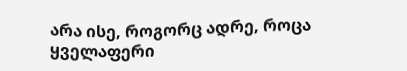არა ისე, როგორც ადრე, როცა ყველაფერი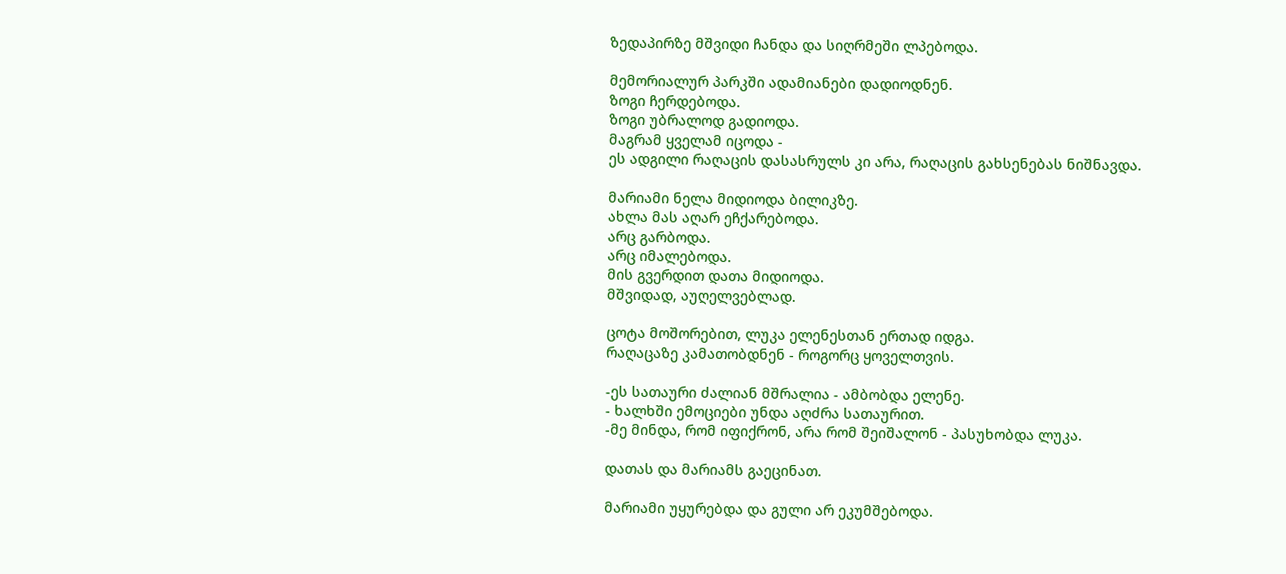ზედაპირზე მშვიდი ჩანდა და სიღრმეში ლპებოდა.

მემორიალურ პარკში ადამიანები დადიოდნენ.
ზოგი ჩერდებოდა.
ზოგი უბრალოდ გადიოდა.
მაგრამ ყველამ იცოდა -
ეს ადგილი რაღაცის დასასრულს კი არა, რაღაცის გახსენებას ნიშნავდა.

მარიამი ნელა მიდიოდა ბილიკზე.
ახლა მას აღარ ეჩქარებოდა.
არც გარბოდა.
არც იმალებოდა.
მის გვერდით დათა მიდიოდა.
მშვიდად, აუღელვებლად.

ცოტა მოშორებით, ლუკა ელენესთან ერთად იდგა.
რაღაცაზე კამათობდნენ - როგორც ყოველთვის.

-ეს სათაური ძალიან მშრალია - ამბობდა ელენე.
- ხალხში ემოციები უნდა აღძრა სათაურით.
-მე მინდა, რომ იფიქრონ, არა რომ შეიშალონ - პასუხობდა ლუკა.

დათას და მარიამს გაეცინათ.

მარიამი უყურებდა და გული არ ეკუმშებოდა.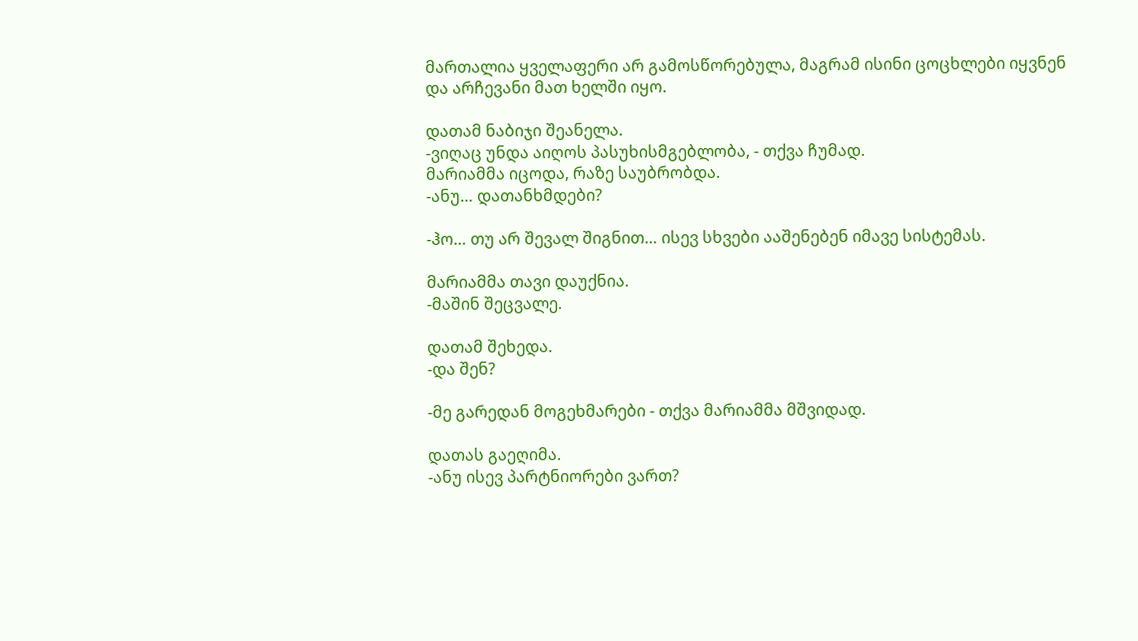მართალია ყველაფერი არ გამოსწორებულა, მაგრამ ისინი ცოცხლები იყვნენ და არჩევანი მათ ხელში იყო.

დათამ ნაბიჯი შეანელა.
-ვიღაც უნდა აიღოს პასუხისმგებლობა, - თქვა ჩუმად.
მარიამმა იცოდა, რაზე საუბრობდა.
-ანუ… დათანხმდები?

-ჰო… თუ არ შევალ შიგნით… ისევ სხვები ააშენებენ იმავე სისტემას.

მარიამმა თავი დაუქნია.
-მაშინ შეცვალე.

დათამ შეხედა.
-და შენ?

-მე გარედან მოგეხმარები - თქვა მარიამმა მშვიდად.

დათას გაეღიმა.
-ანუ ისევ პარტნიორები ვართ?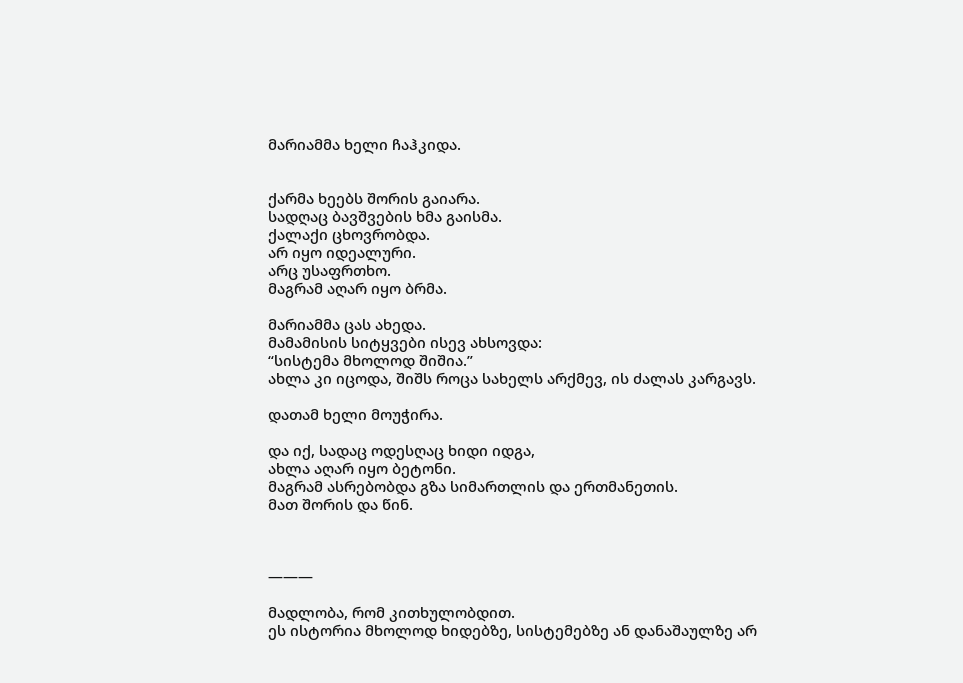მარიამმა ხელი ჩაჰკიდა.


ქარმა ხეებს შორის გაიარა.
სადღაც ბავშვების ხმა გაისმა.
ქალაქი ცხოვრობდა.
არ იყო იდეალური.
არც უსაფრთხო.
მაგრამ აღარ იყო ბრმა.

მარიამმა ცას ახედა.
მამამისის სიტყვები ისევ ახსოვდა:
“სისტემა მხოლოდ შიშია.”
ახლა კი იცოდა, შიშს როცა სახელს არქმევ, ის ძალას კარგავს.

დათამ ხელი მოუჭირა.

და იქ, სადაც ოდესღაც ხიდი იდგა,
ახლა აღარ იყო ბეტონი.
მაგრამ ასრებობდა გზა სიმართლის და ერთმანეთის.
მათ შორის და წინ.



———

მადლობა, რომ კითხულობდით.
ეს ისტორია მხოლოდ ხიდებზე, სისტემებზე ან დანაშაულზე არ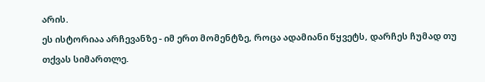არის.
ეს ისტორიაა არჩევანზე - იმ ერთ მომენტზე, როცა ადამიანი წყვეტს, დარჩეს ჩუმად თუ თქვას სიმართლე.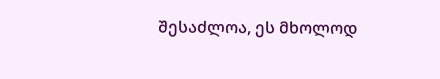შესაძლოა, ეს მხოლოდ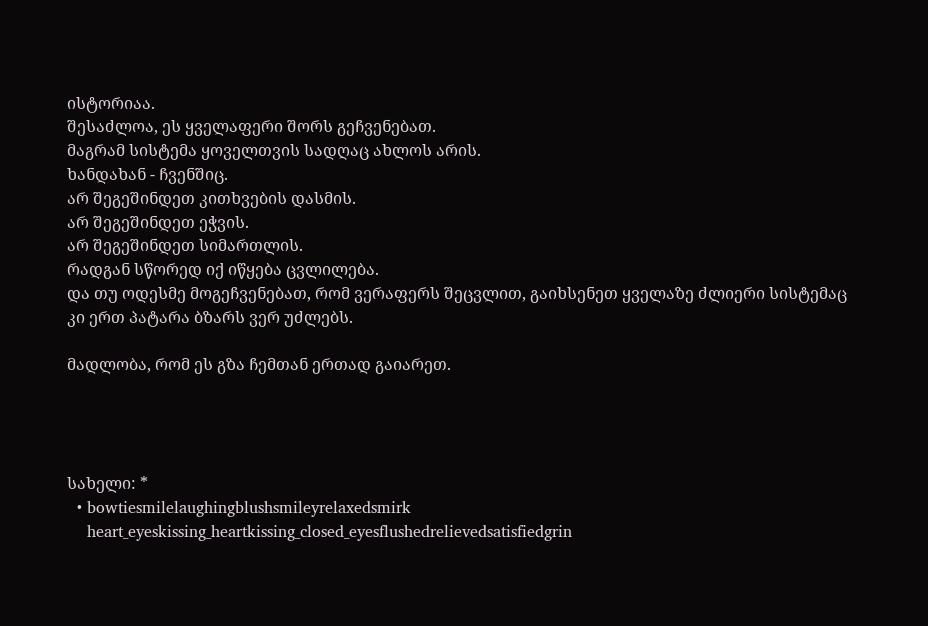ისტორიაა.
შესაძლოა, ეს ყველაფერი შორს გეჩვენებათ.
მაგრამ სისტემა ყოველთვის სადღაც ახლოს არის.
ხანდახან - ჩვენშიც.
არ შეგეშინდეთ კითხვების დასმის.
არ შეგეშინდეთ ეჭვის.
არ შეგეშინდეთ სიმართლის.
რადგან სწორედ იქ იწყება ცვლილება.
და თუ ოდესმე მოგეჩვენებათ, რომ ვერაფერს შეცვლით, გაიხსენეთ ყველაზე ძლიერი სისტემაც კი ერთ პატარა ბზარს ვერ უძლებს.

მადლობა, რომ ეს გზა ჩემთან ერთად გაიარეთ.




სახელი: *
  • bowtiesmilelaughingblushsmileyrelaxedsmirk
    heart_eyeskissing_heartkissing_closed_eyesflushedrelievedsatisfiedgrin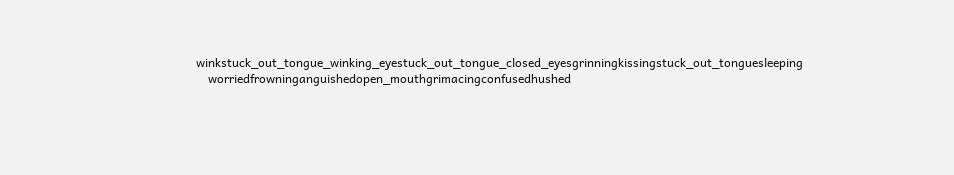winkstuck_out_tongue_winking_eyestuck_out_tongue_closed_eyesgrinningkissingstuck_out_tonguesleeping
    worriedfrowninganguishedopen_mouthgrimacingconfusedhushed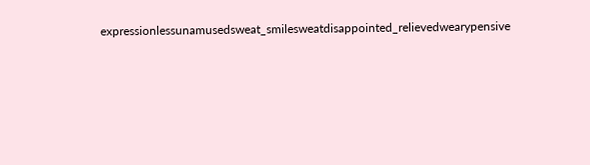expressionlessunamusedsweat_smilesweatdisappointed_relievedwearypensive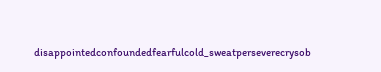disappointedconfoundedfearfulcold_sweatperseverecrysob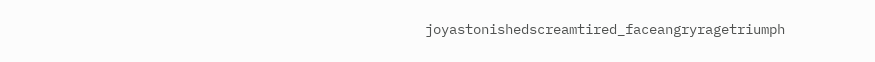joyastonishedscreamtired_faceangryragetriumph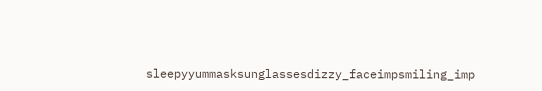sleepyyummasksunglassesdizzy_faceimpsmiling_imp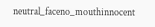neutral_faceno_mouthinnocent